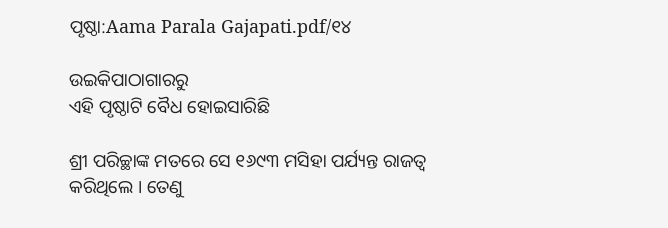ପୃଷ୍ଠା:Aama Parala Gajapati.pdf/୧୪

ଉଇକିପାଠାଗାର‌ରୁ
ଏହି ପୃଷ୍ଠାଟି ବୈଧ ହୋଇସାରିଛି

ଶ୍ରୀ ପରିଚ୍ଛାଙ୍କ ମତରେ ସେ ୧୬୯୩ ମସିହା ପର୍ଯ୍ୟନ୍ତ ରାଜତ୍ୱ କରିଥିଲେ । ତେଣୁ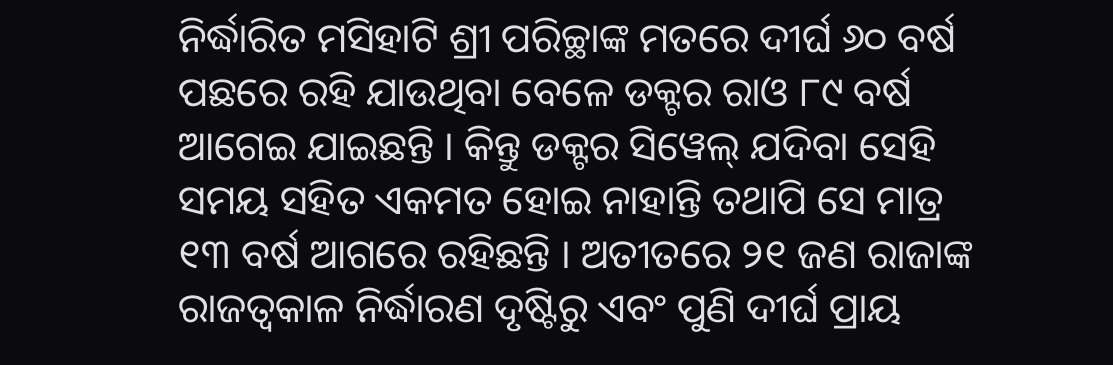ନିର୍ଦ୍ଧାରିତ ମସିହାଟି ଶ୍ରୀ ପରିଚ୍ଛାଙ୍କ ମତରେ ଦୀର୍ଘ ୬୦ ବର୍ଷ ପଛରେ ରହି ଯାଉଥିବା ବେଳେ ଡକ୍ଟର ରାଓ ୮୯ ବର୍ଷ ଆଗେଇ ଯାଇଛନ୍ତି । କିନ୍ତୁ ଡକ୍ଟର ସିୱେଲ୍‍ ଯଦିବା ସେହି ସମୟ ସହିତ ଏକମତ ହୋଇ ନାହାନ୍ତି ତଥାପି ସେ ମାତ୍ର ୧୩ ବର୍ଷ ଆଗରେ ରହିଛନ୍ତି । ଅତୀତରେ ୨୧ ଜଣ ରାଜାଙ୍କ ରାଜତ୍ୱକାଳ ନିର୍ଦ୍ଧାରଣ ଦୃଷ୍ଟିରୁ ଏବଂ ପୁଣି ଦୀର୍ଘ ପ୍ରାୟ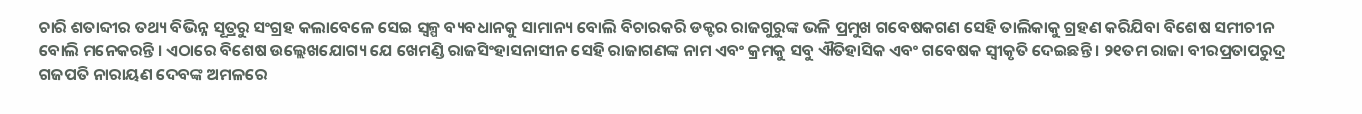ଚାରି ଶତାବ୍ଦୀର ତଥ୍ୟ ବିଭିନ୍ନ ସୂତ୍ରରୁ ସଂଗ୍ରହ କଲାବେଳେ ସେଇ ସ୍ୱଳ୍ପ ବ୍ୟବଧାନକୁ ସାମାନ୍ୟ ବୋଲି ବିଚାରକରି ଡକ୍ଟର ରାଜଗୁରୁଙ୍କ ଭଳି ପ୍ରମୁଖ ଗବେଷକଗଣ ସେହି ତାଲିକାକୁ ଗ୍ରହଣ କରିଯିବା ବିଶେଷ ସମୀଚୀନ ବୋଲି ମନେକରନ୍ତି । ଏଠାରେ ବିଶେଷ ଉଲ୍ଲେଖଯୋଗ୍ୟ ଯେ ଖେମଣ୍ଡି ରାଜସିଂହାସନାସୀନ ସେହି ରାଜାଗଣଙ୍କ ନାମ ଏବଂ କ୍ରମକୁ ସବୁ ଐତିହାସିକ ଏବଂ ଗବେଷକ ସ୍ୱୀକୃତି ଦେଇଛନ୍ତି । ୨୧ତମ ରାଜା ବୀରପ୍ରତାପରୁଦ୍ର ଗଜପତି ନାରାୟଣ ଦେବଙ୍କ ଅମଳରେ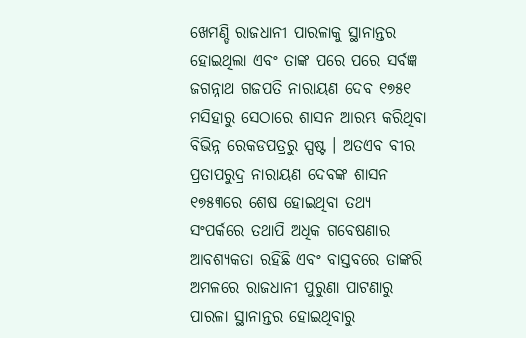ଖେମଣ୍ଡି ରାଜଧାନୀ ପାରଳାକୁ ସ୍ଥାନାନ୍ତର ହୋଇଥିଲା ଏବଂ ତାଙ୍କ ପରେ ପରେ ସର୍ବଜ୍ଞ ଜଗନ୍ନାଥ ଗଜପତି ନାରାୟଣ ଦେବ ୧୭୫୧ ମସିହାରୁ ସେଠାରେ ଶାସନ ଆରମ୍ଭ କରିଥିବା ବିଭିନ୍ନ ରେକଡପତ୍ରରୁ ସ୍ପଷ୍ଟ । ଅତଏବ ବୀର ପ୍ରତାପରୁଦ୍ର ନାରାୟଣ ଦେବଙ୍କ ଶାସନ ୧୭୫୩ରେ ଶେଷ ହୋଇଥିବା ତଥ୍ୟ ସଂପର୍କରେ ତଥାପି ଅଧିକ ଗବେଷଣାର ଆବଶ୍ୟକତା ରହିଛି ଏବଂ ବାସ୍ତବରେ ତାଙ୍କରି ଅମଳରେ ରାଜଧାନୀ ପୁରୁଣା ପାଟଣାରୁ ପାରଳା ସ୍ଥାନାନ୍ତର ହୋଇଥିବାରୁ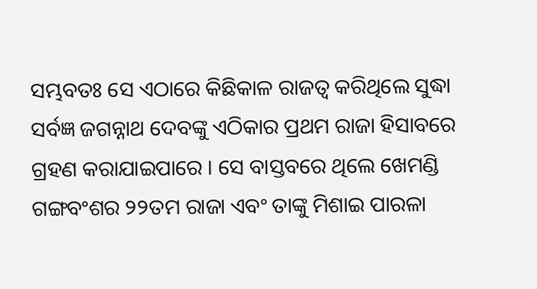ସମ୍ଭବତଃ ସେ ଏଠାରେ କିଛିକାଳ ରାଜତ୍ୱ କରିଥିଲେ ସୁଦ୍ଧା ସର୍ବଜ୍ଞ ଜଗନ୍ନାଥ ଦେବଙ୍କୁ ଏଠିକାର ପ୍ରଥମ ରାଜା ହିସାବରେ ଗ୍ରହଣ କରାଯାଇପାରେ । ସେ ବାସ୍ତବରେ ଥିଲେ ଖେମଣ୍ଡି ଗଙ୍ଗବଂଶର ୨୨ତମ ରାଜା ଏବଂ ତାଙ୍କୁ ମିଶାଇ ପାରଳା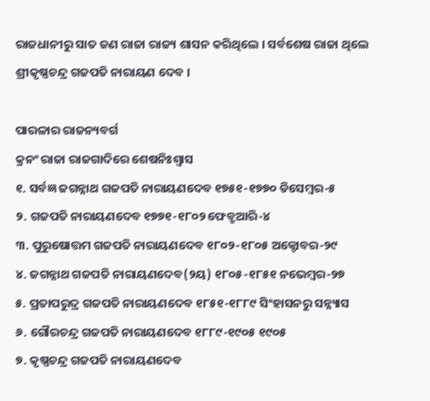ରାଜଧାନୀରୁ ସାତ ଜଣ ରାଜା ରାଜ୍ୟ ଶାସନ କରିଥିଲେ । ସର୍ବଶେଷ ରାଜା ଥିଲେ ଶ୍ରୀକୃଷ୍ଣଚନ୍ଦ୍ର ଗଜପତି ନାରାୟଣ ଦେବ ।

ପାରଳାର ରାଜନ୍ୟବର୍ଗ
କ୍ରନଂ ରାଜା ରାଜଗାଦିରେ ଶେଷନିଃଶ୍ୱାସ
୧. ସର୍ବଜ୍ଞ ଜଗନ୍ନାଥ ଗଜପତି ନାରାୟଣଦେବ ୧୭୫୧-୧୭୭୦ ଡିସେମ୍ବର-୫
୨. ଗଜପତି ନାରାୟଣଦେବ ୧୭୭୧-୧୮୦୨ ଫେବ୍ରୁଆରି-୪
୩. ପୁରୁଷୋତ୍ତମ ଗଜପତି ନାରାୟଣଦେବ ୧୮୦୨-୧୮୦୫ ଅକ୍ଟୋବର-୨୯
୪. ଜଗନ୍ନାଥ ଗଜପତି ନାରାୟଣଦେବ(୨ୟ) ୧୮୦୫-୧୮୫୧ ନଭେମ୍ବର-୨୭
୫. ପ୍ରତାପରୁଦ୍ର ଗଜପତି ନାରାୟଣଦେବ ୧୮୫୧-୧୮୮୯ ସିଂହାସନରୁ ସନ୍ନ୍ୟାସ
୬. ଗୌରଚନ୍ଦ୍ର ଗଜପତି ନାରାୟଣଦେବ ୧୮୮୯-୧୯୦୫ ୧୯୦୫
୭. କୃଷ୍ଣଚନ୍ଦ୍ର ଗଜପତି ନାରାୟଣଦେବ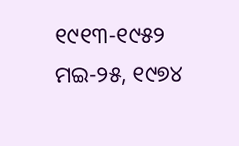୧୯୧୩-୧୯୫୨ ମଇ-୨୫, ୧୯୭୪